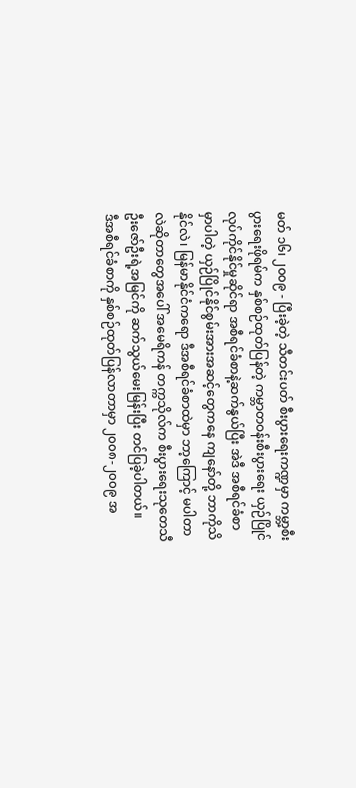မတ် ၁၆၊ ၂၀၀၉ - ပြီးခဲ့တဲ့ သီတင်းပတ် စီးပွားရေးကဏ္ဍမှာ ကမ္ဘာ့စီးပွားရေးဖိုရမ်က နှစ်စဉ်ထုတ်ပြန်တဲ့ ကမ္ဘာတဝန်းစီးပွားရေး ယှဉ်ပြိုင်လုပ်ကိုင်နိုင်မှုဆိုင်ရာ အစီရင်ခံစာနဲ့ဆက်နွယ်ပြီး အဲဒီ အစီရင်ခံစာမှာပါတဲ့ ယှဉ်ပြိုင်နိုင်စွမ်းအားအဆင့်တွေကနေ ကျနော်တို့ ဘာကိုသိနိုင်လဲ၊ မြန်မာနိုင်ငံကရော ဒီအစီရင်ခံစာထဲမှာ ဘာ့ကြောင့် မပါတာလဲဆိုတာတွေအပေါ် အမေရိကန် တက္ကသိုလ်က စီးပွားရေးသုတေသီ ဦးဇော်ဦးရဲ့အမြင်ကို ဆက်သွယ်မေးမြန်းပြီး တင်ပြခဲ့ပါတယ်။
ဒီအစီရင်ခံစာကို နှစ်စဉ်ထုတ်ပြန်လာတာမှာ ၂၀၀၈-၂၀၀၉ အ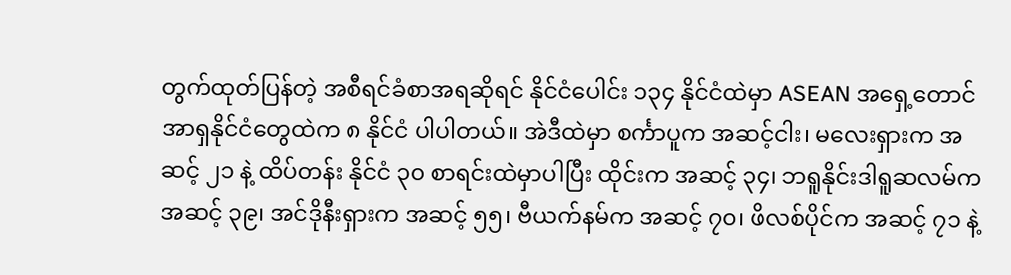တွက်ထုတ်ပြန်တဲ့ အစီရင်ခံစာအရဆိုရင် နိုင်ငံပေါင်း ၁၃၄ နိုင်ငံထဲမှာ ASEAN အရှေ့တောင်အာရှနိုင်ငံတွေထဲက ၈ နိုင်ငံ ပါပါတယ်။ အဲဒီထဲမှာ စင်္ကာပူက အဆင့်ငါး၊ မလေးရှားက အဆင့် ၂၁ နဲ့ ထိပ်တန်း နိုင်ငံ ၃၀ စာရင်းထဲမှာပါပြီး ထိုင်းက အဆင့် ၃၄၊ ဘရူနိုင်းဒါရူဆလမ်က အဆင့် ၃၉၊ အင်ဒိုနီးရှားက အဆင့် ၅၅၊ ဗီယက်နမ်က အဆင့် ၇၀၊ ဖိလစ်ပိုင်က အဆင့် ၇၁ နဲ့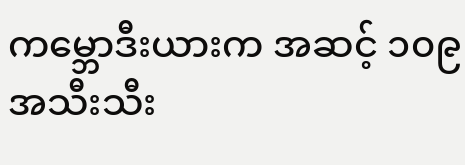ကမ္ဘောဒီးယားက အဆင့် ၁၀၉ အသီးသီး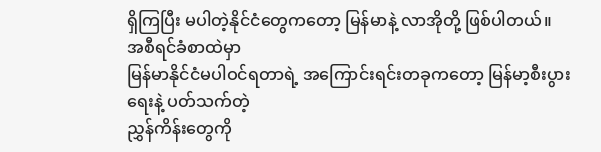ရှိကြပြီး မပါတဲ့နိုင်ငံတွေကတော့ မြန်မာနဲ့ လာအိုတို့ ဖြစ်ပါတယ်။
အစီရင်ခံစာထဲမှာ
မြန်မာနိုင်ငံမပါဝင်ရတာရဲ့ အကြောင်းရင်းတခုကတော့ မြန်မာ့စီးပွားရေးနဲ့ ပတ်သက်တဲ့
ညွှန်ကိန်းတွေကို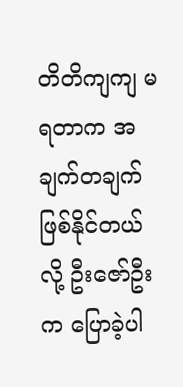တိတိကျကျ မရတာက အချက်တချက်ဖြစ်နိုင်တယ်လို့ ဦးဇော်ဦးက ပြောခဲ့ပါ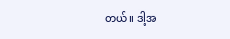တယ်။ ဒါ့အ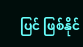ပြင် ဖြစ်နိုင်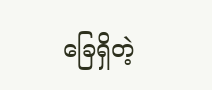ခြေရှိတဲ့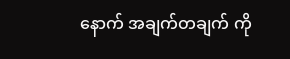နောက် အချက်တချက် ကို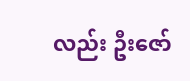လည်း ဦးဇော်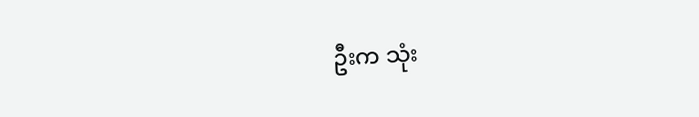ဦးက သုံး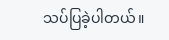သပ်ပြခဲ့ပါတယ်။